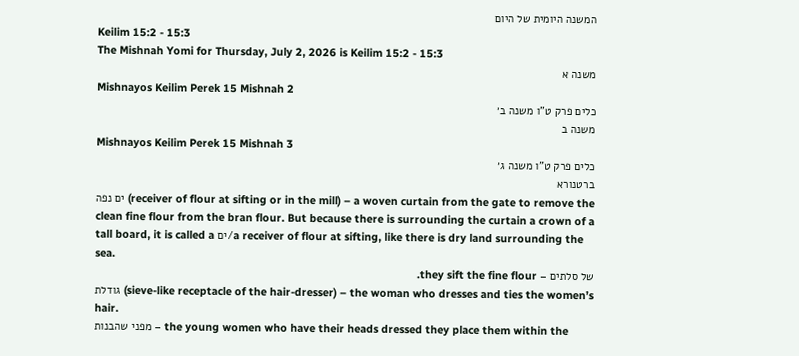המשנה היומית של היום
Keilim 15:2 - 15:3
The Mishnah Yomi for Thursday, July 2, 2026 is Keilim 15:2 - 15:3
משנה א
Mishnayos Keilim Perek 15 Mishnah 2
כלים פרק ט"ו משנה ב׳
משנה ב
Mishnayos Keilim Perek 15 Mishnah 3
כלים פרק ט"ו משנה ג׳
ברטנורא
ים נפה (receiver of flour at sifting or in the mill) – a woven curtain from the gate to remove the clean fine flour from the bran flour. But because there is surrounding the curtain a crown of a tall board, it is called a ים/a receiver of flour at sifting, like there is dry land surrounding the sea.
של סלתים – they sift the fine flour.
גודלת (sieve-like receptacle of the hair-dresser) – the woman who dresses and ties the women’s hair.
מפני שהבנות – the young women who have their heads dressed they place them within the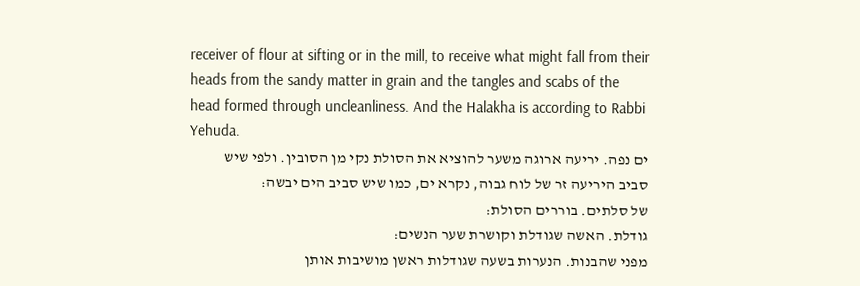receiver of flour at sifting or in the mill, to receive what might fall from their heads from the sandy matter in grain and the tangles and scabs of the head formed through uncleanliness. And the Halakha is according to Rabbi Yehuda.
ים נפה. יריעה ארוגה משער להוציא את הסולת נקי מן הסובין. ולפי שיש סביב היריעה זר של לוח גבוה, נקרא ים, כמו שיש סביב הים יבשה:
של סלתים. בוררים הסולת:
גודלת. האשה שגודלת וקושרת שער הנשים:
מפני שהבנות. הנערות בשעה שגודלות ראשן מושיבות אותן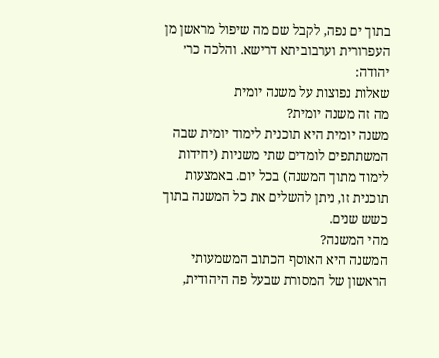בתוך ים נפה, לקבל שם מה שיפול מראשן מן העפרורית וערבוביתא דרישא. והלכה כר׳ יהודה:
שאלות נפוצות על משנה יומית
מה זה משנה יומית?
משנה יומית היא תוכנית לימוד יומית שבה המשתתפים לומדים שתי משניות (יחידות לימוד מתוך המשנה) בכל יום. באמצעות תוכנית זו, ניתן להשלים את כל המשנה בתוך כשש שנים.
מהי המשנה?
המשנה היא האוסף הכתוב המשמעותי הראשון של המסורת שבעל פה היהודית,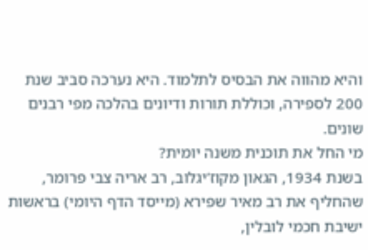והיא מהווה את הבסיס לתלמוד. היא נערכה סביב שנת 200 לספירה, וכוללת תורות ודיונים בהלכה מפי רבנים שונים.
מי החל את תוכנית משנה יומית?
בשנת 1934, הגאון מקוז’יגלוב, רב אריה צבי פרומר, שהחליף את רב מאיר שפירא (מייסד הדף היומי) בראשות ישיבת חכמי לובלין,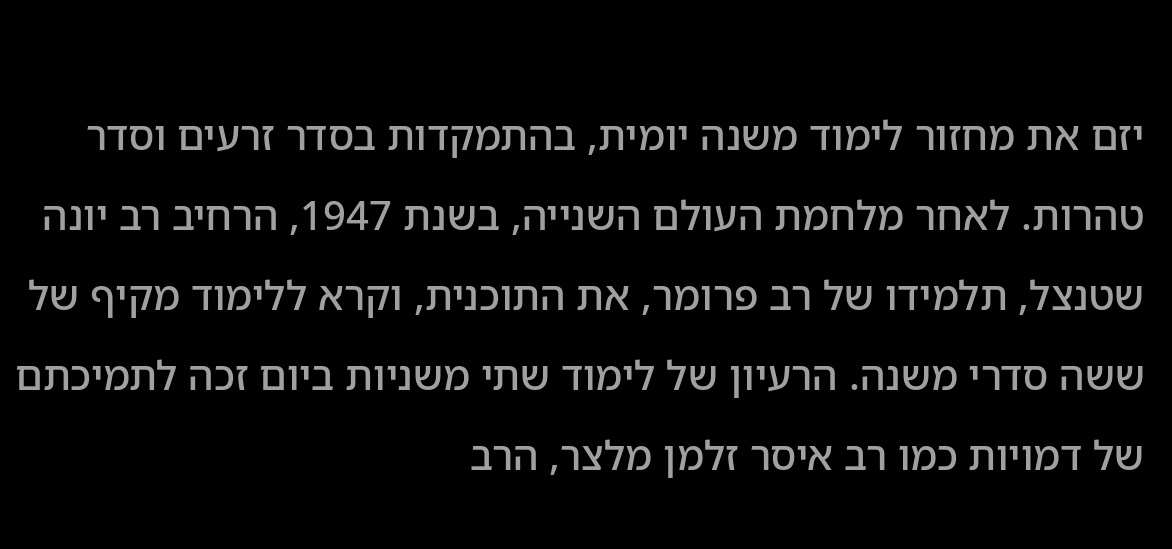יזם את מחזור לימוד משנה יומית, בהתמקדות בסדר זרעים וסדר טהרות. לאחר מלחמת העולם השנייה, בשנת 1947, הרחיב רב יונה שטנצל, תלמידו של רב פרומר, את התוכנית, וקרא ללימוד מקיף של ששה סדרי משנה. הרעיון של לימוד שתי משניות ביום זכה לתמיכתם של דמויות כמו רב איסר זלמן מלצר, הרב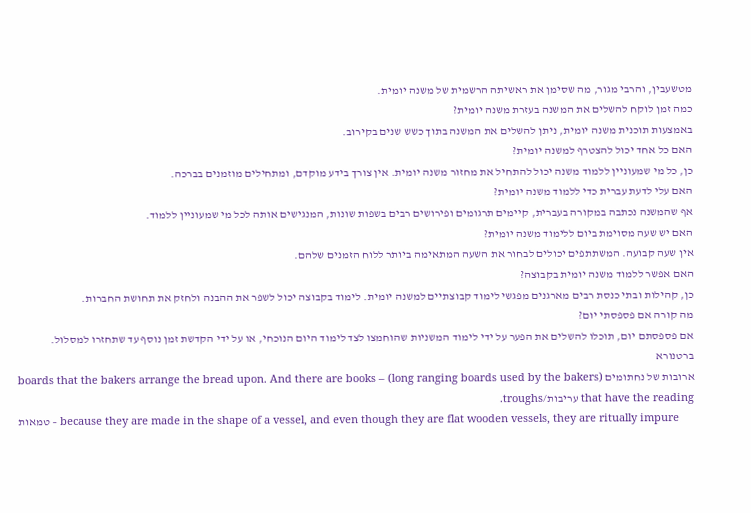מטשעבין, והרבי מגור, מה שסימן את ראשיתה הרשמית של משנה יומית.
כמה זמן לוקח להשלים את המשנה בעזרת משנה יומית?
באמצעות תוכנית משנה יומית, ניתן להשלים את המשנה בתוך כשש שנים בקירוב.
האם כל אחד יכול להצטרף למשנה יומית?
כן, כל מי שמעוניין ללמוד משנה יכול להתחיל את מחזור משנה יומית. אין צורך בידע מוקדם, ומתחילים מוזמנים בברכה.
האם עלי לדעת עברית כדי ללמוד משנה יומית?
אף שהמשנה נכתבה במקורה בעברית, קיימים תרגומים ופירושים רבים בשפות שונות, המנגישים אותה לכל מי שמעוניין ללמוד.
האם יש שעה מסוימת ביום ללימוד משנה יומית?
אין שעה קבועה. המשתתפים יכולים לבחור את השעה המתאימה ביותר ללוח הזמנים שלהם.
האם אפשר ללמוד משנה יומית בקבוצה?
כן, קהילות ובתי כנסת רבים מארגנים מפגשי לימוד קבוצתיים למשנה יומית. לימוד בקבוצה יכול לשפר את ההבנה ולחזק את תחושת החברות.
מה קורה אם פספסתי יום?
אם פספסתם יום, תוכלו להשלים את הפער על ידי לימוד המשניות שהוחמצו לצד לימוד היום הנוכחי, או על ידי הקדשת זמן נוסף עד שתחזרו למסלול.
ברטנורא
ארובות של נחתומים (long ranging boards used by the bakers) – boards that the bakers arrange the bread upon. And there are books that have the reading עריבות/troughs.
טמאות – because they are made in the shape of a vessel, and even though they are flat wooden vessels, they are ritually impure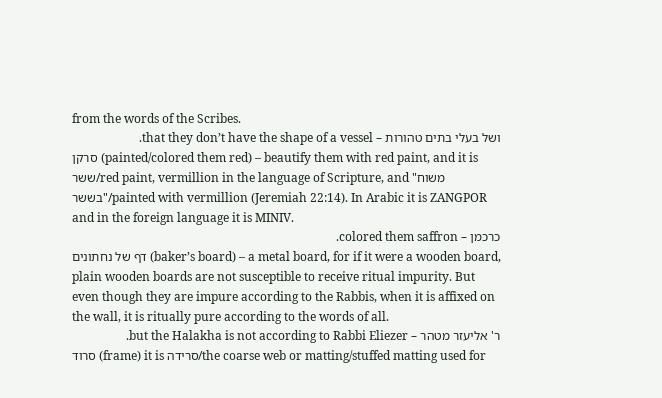from the words of the Scribes.
ושל בעלי בתים טהורות – that they don’t have the shape of a vessel.
סרקן (painted/colored them red) – beautify them with red paint, and it is ששר/red paint, vermillion in the language of Scripture, and "משוח בששר"/painted with vermillion (Jeremiah 22:14). In Arabic it is ZANGPOR and in the foreign language it is MINIV.
כרכמן – colored them saffron.
דף של נחתונים (baker’s board) – a metal board, for if it were a wooden board, plain wooden boards are not susceptible to receive ritual impurity. But even though they are impure according to the Rabbis, when it is affixed on the wall, it is ritually pure according to the words of all.
ר' אליעזר מטהר – but the Halakha is not according to Rabbi Eliezer.
סרוד (frame) it is סרידה/the coarse web or matting/stuffed matting used for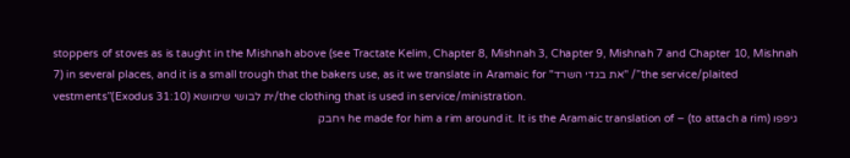stoppers of stoves as is taught in the Mishnah above (see Tractate Kelim, Chapter 8, Mishnah 3, Chapter 9, Mishnah 7 and Chapter 10, Mishnah 7) in several places, and it is a small trough that the bakers use, as it we translate in Aramaic for "את בגדי השרד" /”the service/plaited vestments”(Exodus 31:10) ית לבושי שימושא/the clothing that is used in service/ministration.
גיפפו (to attach a rim) – he made for him a rim around it. It is the Aramaic translation of ויחבק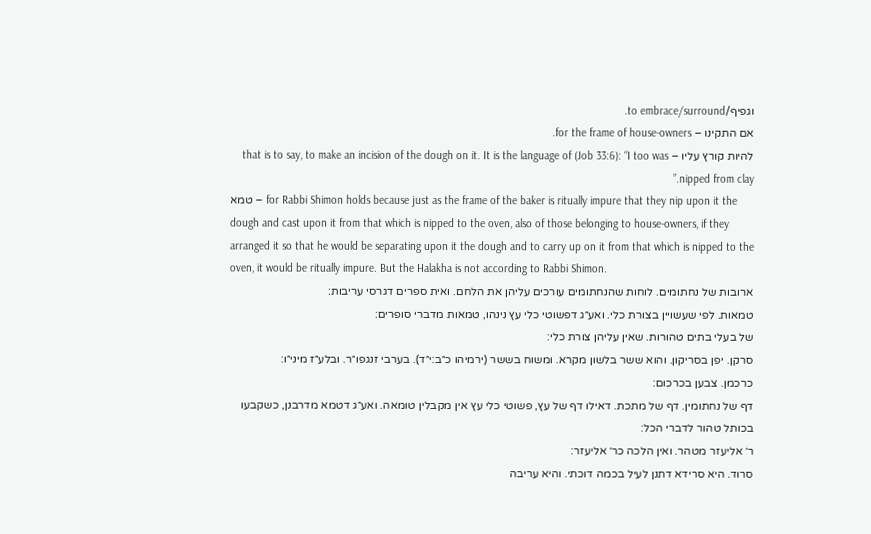וגפיף/to embrace/surround.
אם התקינו – for the frame of house-owners.
להיות קורץ עליו – that is to say, to make an incision of the dough on it. It is the language of (Job 33:6): “I too was nipped from clay.”
טמא – for Rabbi Shimon holds because just as the frame of the baker is ritually impure that they nip upon it the dough and cast upon it from that which is nipped to the oven, also of those belonging to house-owners, if they arranged it so that he would be separating upon it the dough and to carry up on it from that which is nipped to the oven, it would be ritually impure. But the Halakha is not according to Rabbi Shimon.
ארובות של נחתומים. לוחות שהנחתומים עורכים עליהן את הלחם. ואית ספרים דגרסי עריבות:
טמאות. לפי שעשויין בצורת כלי. ואע״ג דפשוטי כלי עץ נינהו, טמאות מדברי סופרים:
של בעלי בתים טהורות. שאין עליהן צורת כלי:
סרקן. יפן בסריקון. והוא ששר בלשון מקרא. ומשוח בששר (ירמיהו כ״ב:י״ד). בערבי זנגפו״ר. ובלע״ז מיני״ו:
כרכמן. צבען בכרכום:
דף של נחתומין. דף של מתכת. דאילו דף של עץ, פשוטי כלי עץ אין מקבלין טומאה. ואע״ג דטמא מדרבנן, כשקבעו בכותל טהור לדברי הכל:
ר׳ אליעזר מטהר. ואין הלכה כר׳ אליעזר:
סרוד. היא סרידא דתנן לעיל בכמה דוכתי. והיא עריבה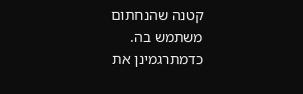קטנה שהנחתום משתמש בה. כדמתרגמינן את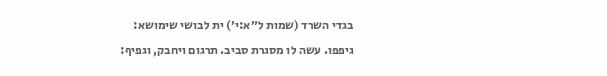בגדי השרד (שמות ל״א:י׳) ית לבושי שימושא:
גיפפו. עשה לו מסגרת סביב. תרגום ויחבק, וגפיף: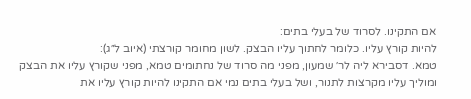אם התקינו. לסרוד של בעלי בתים:
להיות קורץ עליו. כלומר לחתוך עליו הבצק. לשון מחומר קורצתי (איוב ל״ג):
טמא. דסבירא ליה לר׳ שמעון, מפני מה סרוד של נחתומים טמא, מפני שקורץ עליו את הבצק ומוליך עליו מקרצות לתנור, ושל בעלי בתים נמי אם התקינו להיות קורץ עליו את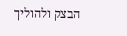הבצק ולהוליך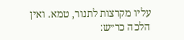עליו מקרצות לתנור, טמא. ואין הלכה כר״ש: